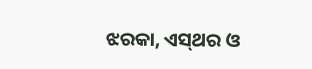ଝରକା, ଏସ୍‌ଥର ଓ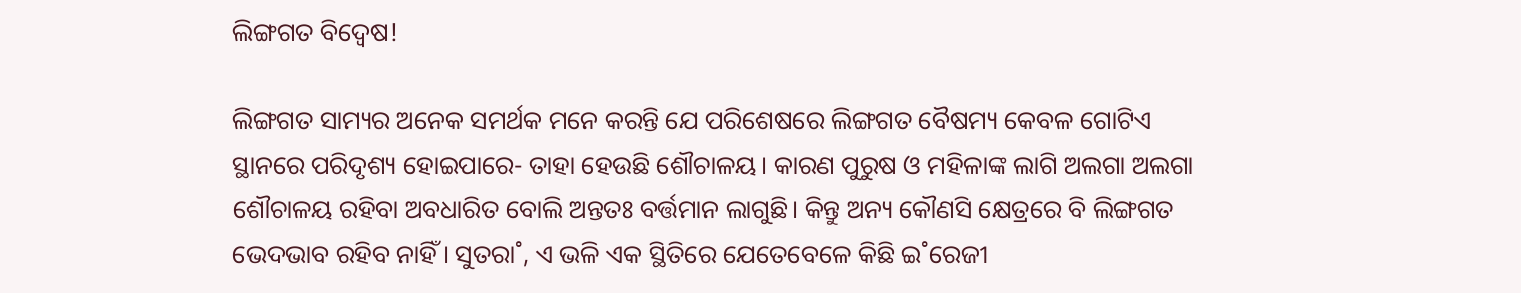ଲିଙ୍ଗଗତ ବିଦ୍ବେଷ!

ଲିଙ୍ଗଗତ ସାମ୍ୟର ଅନେକ ସମର୍ଥକ ମନେ କରନ୍ତି ଯେ ପରିଶେଷରେ ଲିଙ୍ଗଗତ ବୈଷମ୍ୟ କେବଳ ଗୋଟିଏ ସ୍ଥାନରେ ପରିଦୃଶ୍ୟ ହୋଇପାରେ- ତାହା ହେଉଛି ଶୌଚାଳୟ। କାରଣ ପୁରୁଷ ଓ ମହିଳାଙ୍କ ଲାଗି ଅଲଗା ଅଲଗା ଶୌଚାଳୟ ରହିବା ଅବଧାରିତ ବୋଲି ଅନ୍ତତଃ ବର୍ତ୍ତମାନ ଲାଗୁଛି। କିନ୍ତୁ ଅନ୍ୟ କୌଣସି କ୍ଷେତ୍ରରେ ବି ଲିଙ୍ଗଗତ ଭେଦଭାବ ରହିବ ନାହିଁ। ସୁତରା˚, ଏ ଭଳି ଏକ ସ୍ଥିତିରେ ଯେତେବେଳେ କିଛି ଇ˚ରେଜୀ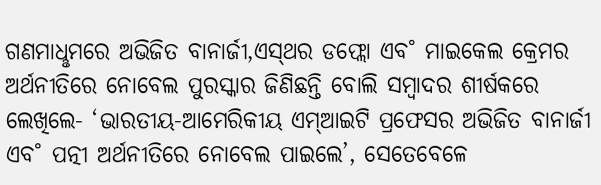ଗଣମାଧୢମରେ ଅଭିଜିତ ବାନାର୍ଜୀ,ଏସ୍‌ଥର ଡଫ୍ଲୋ ଏବ˚ ମାଇକେଲ କ୍ରେମର ଅର୍ଥନୀତିରେ ନୋବେଲ ପୁରସ୍କାର ଜିଣିଛନ୍ତି ବୋଲି ସମ୍ବାଦର ଶୀର୍ଷକରେ ଲେଖିଲେ- ‘ଭାରତୀୟ-ଆମେରିକୀୟ ଏମ୍‌ଆଇଟି ପ୍ରଫେସର ଅଭିଜିତ ବାନାର୍ଜୀ ଏବ˚ ପତ୍ନୀ ଅର୍ଥନୀତିରେ ନୋବେଲ ପାଇଲେ’, ସେତେବେଳେ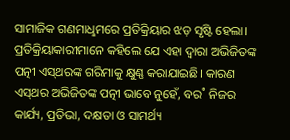ସାମାଜିକ ଗଣମାଧୢମରେ ପ୍ରତିକ୍ରିୟାର ଝଡ଼ ସୃଷ୍ଟି ହେଲା। ପ୍ରତିକ୍ରିୟାକାରୀମାନେ କହିଲେ ଯେ ଏହା ଦ୍ବାରା ଅଭିଜିତଙ୍କ ପତ୍ନୀ ଏସ୍‌ଥରଙ୍କ ଗରିମାକୁ କ୍ଷୁଣ୍ଣ କରାଯାଇଛି। କାରଣ ଏସ୍‌ଥର ଅଭିଜିତଙ୍କ ପତ୍ନୀ ଭାବେ ନୁହେଁ, ବର˚ ନିଜର କାର୍ଯ୍ୟ, ପ୍ରତିଭା, ଦକ୍ଷତା ଓ ସାମର୍ଥ୍ୟ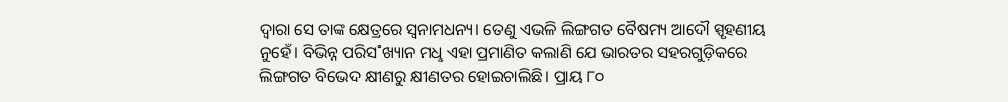ଦ୍ବାରା ସେ ତାଙ୍କ କ୍ଷେତ୍ରରେ ସ୍ବନାମଧନ୍ୟ। ତେଣୁ ଏଭଳି ଲିଙ୍ଗଗତ ବୈଷମ୍ୟ ଆଦୌ ସ୍ପୃହଣୀୟ ନୁହେଁ। ବିଭିନ୍ନ ପରିସ˚ଖ୍ୟାନ ମଧୢ ଏହା ପ୍ରମାଣିତ କଲାଣି ଯେ ଭାରତର ସହରଗୁଡ଼ିକରେ ଲିଙ୍ଗଗତ ବିଭେଦ କ୍ଷୀଣରୁ କ୍ଷୀଣତର ହୋଇଚାଲିଛି। ପ୍ରାୟ ୮୦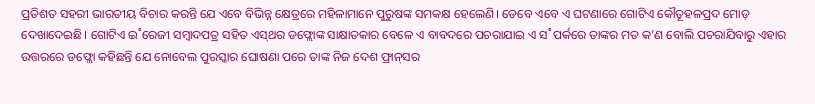ପ୍ରତିଶତ ସହରୀ ଭାରତୀୟ ବିଚାର କରନ୍ତି ଯେ ଏବେ ବିଭିନ୍ନ କ୍ଷେତ୍ରରେ ମହିଳାମାନେ ପୁରୁଷଙ୍କ ସମକକ୍ଷ ହେଲେଣି। ତେବେ ଏବେ ଏ ଘଟଣାରେ ଗୋଟିଏ କୌତୂହଳପ୍ରଦ ମୋଡ଼ ଦେଖାଦେଇଛି। ଗୋଟିଏ ଇ˚ରେଜୀ ସମ୍ବାଦପତ୍ର ସହିତ ଏସ୍‌ଥର ଡଫ୍ଲୋଙ୍କ ସାକ୍ଷାତକାର ବେଳେ ଏ ବାବଦରେ ପଚରାଯାଇ ଏ ସ˚ପର୍କରେ ତାଙ୍କର ମତ କ’ଣ ବୋଲି ପଚରାଯିବାରୁ ଏହାର ଉତ୍ତରରେ ଡଫ୍ଲୋ କହିଛନ୍ତି ଯେ ନୋବେଲ ପୁରସ୍କାର ଘୋଷଣା ପରେ ତାଙ୍କ ନିଜ ଦେଶ ଫ୍ରାନ୍‌ସର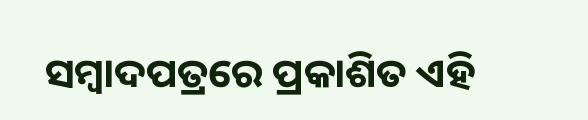ସମ୍ବାଦପତ୍ରରେ ପ୍ରକାଶିତ ଏହି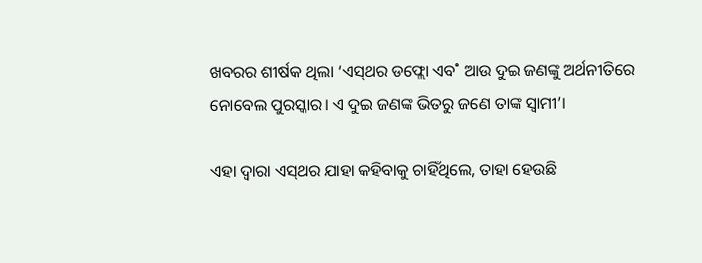ଖବରର ଶୀର୍ଷକ ଥିଲା ‘ଏସ୍‌ଥର ଡଫ୍ଲୋ ଏବ˚ ଆଉ ଦୁଇ ଜଣଙ୍କୁ ଅର୍ଥନୀତିରେ ନୋବେଲ ପୁରସ୍କାର। ଏ ଦୁଇ ଜଣଙ୍କ ଭିତରୁ ଜଣେ ତାଙ୍କ ସ୍ବାମୀ’।

ଏହା ଦ୍ବାରା ଏସ୍‌ଥର ଯାହା କହିବାକୁ ଚାହିଁଥିଲେ, ତାହା ହେଉଛି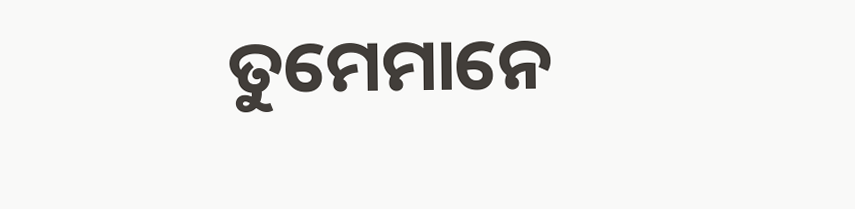ତୁମେମାନେ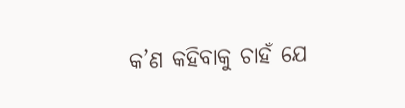କ’ଣ କହିବାକୁ ଚାହଁ ଯେ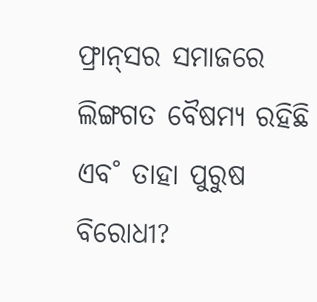ଫ୍ରାନ୍‌ସର ସମାଜରେ ଲିଙ୍ଗଗତ ବୈଷମ୍ୟ ରହିଛି ଏବ˚ ତାହା ପୁରୁଷ ବିରୋଧୀ?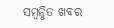ସମ୍ବନ୍ଧିତ ଖବର